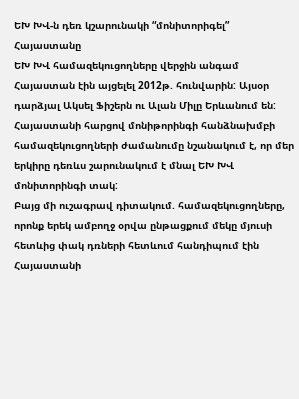ԵԽ ԽՎ-ն դեռ կշարունակի “մոնիտորիգել” Հայաստանը
ԵԽ ԽՎ համազեկուցողները վերջին անգամ Հայաստան էին այցելել 2012թ. հունվարին: Այսօր դարձյալ Ակսել Ֆիշերն ու Ալան Միլը Երևանում են: Հայաստանի հարցով մոնիթորինգի հանձնախմբի համազեկուցողների ժամանումը նշանակում է, որ մեր երկիրը դեռևս շարունակում է մնալ ԵԽ ԽՎ մոնիտորինգի տակ:
Բայց մի ուշագրավ դիտակում. համազեկուցողները, որոնք երեկ ամբողջ օրվա ընթացքում մեկը մյուսի հետևից փակ դռների հետևում հանդիպում էին Հայաստանի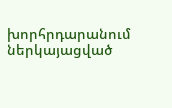խորհրդարանում ներկայացված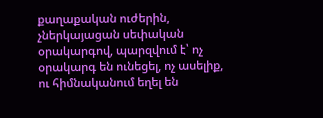քաղաքական ուժերին, չներկայացան սեփական օրակարգով, պարզվում է՝ ոչ օրակարգ են ունեցել, ոչ ասելիք, ու հիմնականում եղել են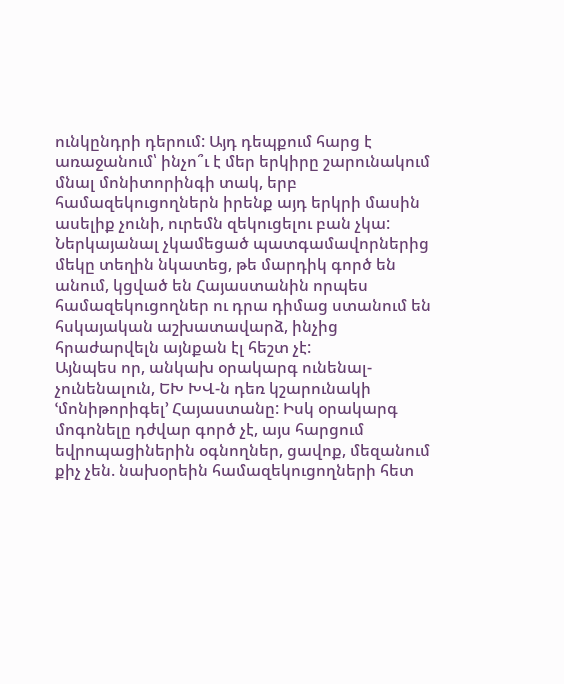ունկընդրի դերում: Այդ դեպքում հարց է առաջանում՝ ինչո՞ւ է մեր երկիրը շարունակում մնալ մոնիտորինգի տակ, երբ համազեկուցողներն իրենք այդ երկրի մասին ասելիք չունի, ուրեմն զեկուցելու բան չկա: Ներկայանալ չկամեցած պատգամավորներից մեկը տեղին նկատեց, թե մարդիկ գործ են անում, կցված են Հայաստանին որպես համազեկուցողներ ու դրա դիմաց ստանում են հսկայական աշխատավարձ, ինչից հրաժարվելն այնքան էլ հեշտ չէ:
Այնպես որ, անկախ օրակարգ ունենալ-չունենալուն, ԵԽ ԽՎ-ն դեռ կշարունակի ՙմոնիթորիգել՚ Հայաստանը: Իսկ օրակարգ մոգոնելը դժվար գործ չէ, այս հարցում եվրոպացիներին օգնողներ, ցավոք, մեզանում քիչ չեն. նախօրեին համազեկուցողների հետ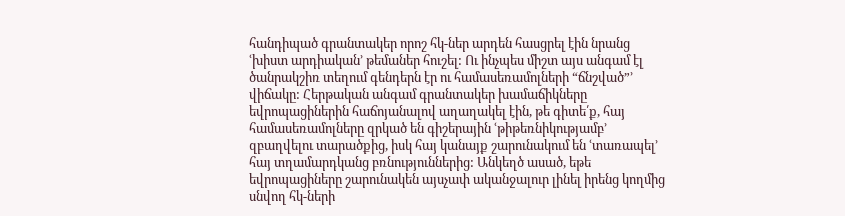հանդիպած գրանտակեր որոշ հկ-ներ արդեն հասցրել էին նրանց ՙխիստ արդիական՚ թեմաներ հուշել: Ու ինչպես միշտ այս անգամ էլ ծանրակշիռ տեղում գենդերն էր ու համասեռամոլների “ճնշված”՚ վիճակը: Հերթական անգամ գրանտակեր խամաճիկները եվրոպացիներին հաճոյանալով աղաղակել էին, թե գիտե՛ք, հայ համասեռամոլները զրկած են գիշերային ՙթիթեռնիկությամբ՚ զբաղվելու տարածքից, իսկ հայ կանայք շարունակում են ՙտառապել՚ հայ տղամարդկանց բռնություններից: Անկեղծ ասած, եթե եվրոպացիները շարունակեն այսչափ ականջալուր լինել իրենց կողմից սնվող հկ-ների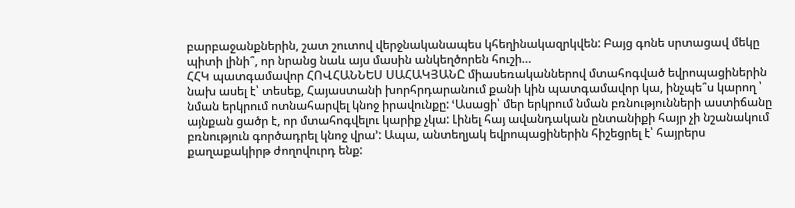բարբաջանքներին, շատ շուտով վերջնականապես կհեղինակազրկվեն: Բայց գոնե սրտացավ մեկը պիտի լինի՞, որ նրանց նաև այս մասին անկեղծորեն հուշի…
ՀՀԿ պատգամավոր ՀՈՎՀԱՆՆԵՍ ՍԱՀԱԿՅԱՆԸ միասեռականներով մտահոգված եվրոպացիներին նախ ասել է՝ տեսեք, Հայաստանի խորհրդարանում քանի կին պատգամավոր կա, ինչպե՞ս կարող ՝ նման երկրում ոտնահարվել կնոջ իրավունքը: ՙԱսացի՝ մեր երկրում նման բռնությունների աստիճանը այնքան ցածր է, որ մտահոգվելու կարիք չկա: Լինել հայ ավանդական ընտանիքի հայր չի նշանակում բռնություն գործադրել կնոջ վրա՚: Ապա, անտեղյակ եվրոպացիներին հիշեցրել է՝ հայրերս քաղաքակիրթ ժողովուրդ ենք: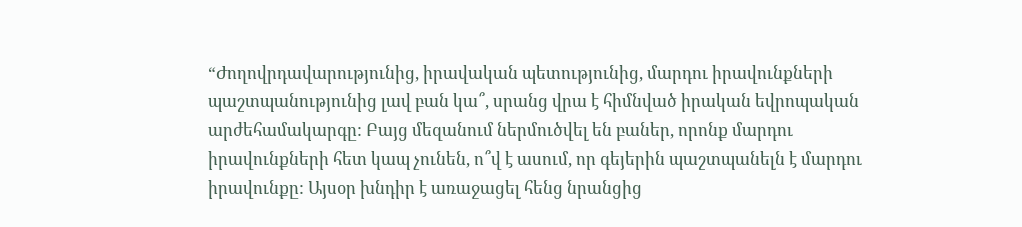“Ժողովրդավարությունից, իրավական պետությունից, մարդու իրավունքների պաշտպանությունից լավ բան կա՞, սրանց վրա է հիմնված իրական եվրոպական արժեհամակարգը: Բայց մեզանում ներմուծվել են բաներ, որոնք մարդու իրավունքների հետ կապ չունեն, ո՞վ է ասում, որ գեյերին պաշտպանելն է մարդու իրավունքը: Այսօր խնդիր է առաջացել հենց նրանցից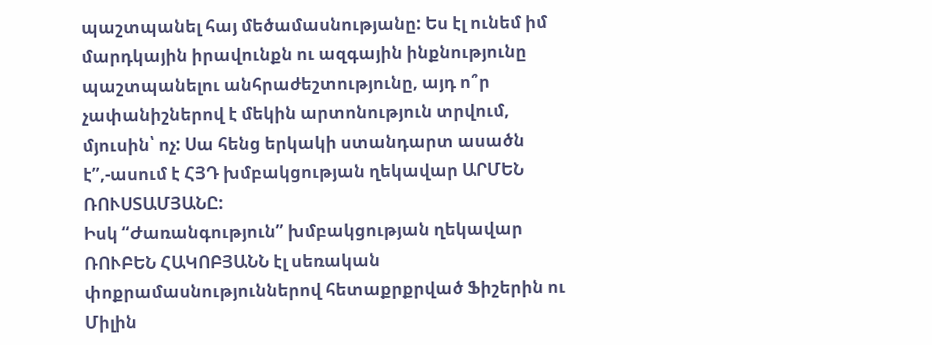պաշտպանել հայ մեծամասնությանը: Ես էլ ունեմ իմ մարդկային իրավունքն ու ազգային ինքնությունը պաշտպանելու անհրաժեշտությունը, այդ ո՞ր չափանիշներով է մեկին արտոնություն տրվում, մյուսին՝ ոչ: Սա հենց երկակի ստանդարտ ասածն է”,-ասում է ՀՅԴ խմբակցության ղեկավար ԱՐՄԵՆ ՌՈՒՍՏԱՄՅԱՆԸ:
Իսկ “Ժառանգություն” խմբակցության ղեկավար ՌՈՒԲԵՆ ՀԱԿՈԲՅԱՆՆ էլ սեռական փոքրամասնություններով հետաքրքրված Ֆիշերին ու Միլին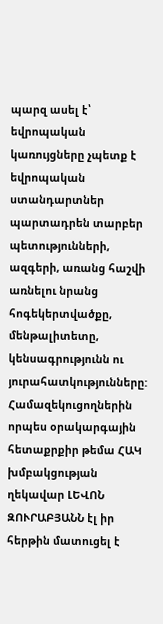պարզ ասել է՝ եվրոպական կառույցները չպետք է եվրոպական ստանդարտներ պարտադրեն տարբեր պետությունների, ազգերի, առանց հաշվի առնելու նրանց հոգեկերտվածքը, մենթալիտետը, կենսագրությունն ու յուրահատկությունները:
Համազեկուցողներին որպես օրակարգային հետաքրքիր թեմա ՀԱԿ խմբակցության ղեկավար ԼԵՎՈՆ ԶՈՒՐԱԲՅԱՆՆ էլ իր հերթին մատուցել է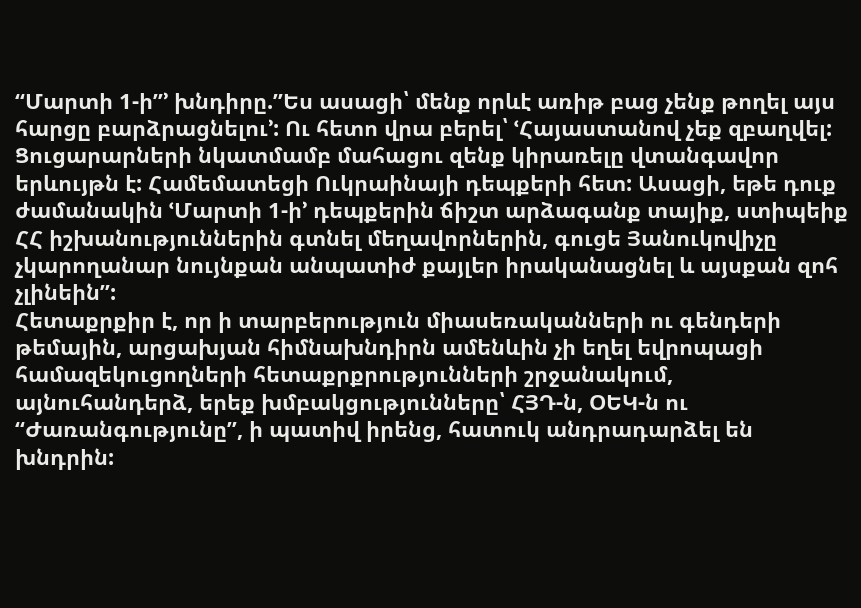“Մարտի 1-ի”՚ խնդիրը.”Ես ասացի՝ մենք որևէ առիթ բաց չենք թողել այս հարցը բարձրացնելու՚: Ու հետո վրա բերել՝ ՙՀայաստանով չեք զբաղվել: Ցուցարարների նկատմամբ մահացու զենք կիրառելը վտանգավոր երևույթն է: Համեմատեցի Ուկրաինայի դեպքերի հետ: Ասացի, եթե դուք ժամանակին ՙՄարտի 1-ի՚ դեպքերին ճիշտ արձագանք տայիք, ստիպեիք ՀՀ իշխանություններին գտնել մեղավորներին, գուցե Յանուկովիչը չկարողանար նույնքան անպատիժ քայլեր իրականացնել և այսքան զոհ չլինեին”:
Հետաքրքիր է, որ ի տարբերություն միասեռականների ու գենդերի թեմային, արցախյան հիմնախնդիրն ամենևին չի եղել եվրոպացի համազեկուցողների հետաքրքրությունների շրջանակում, այնուհանդերձ, երեք խմբակցությունները՝ ՀՅԴ-ն, ՕԵԿ-ն ու “Ժառանգությունը”, ի պատիվ իրենց, հատուկ անդրադարձել են խնդրին: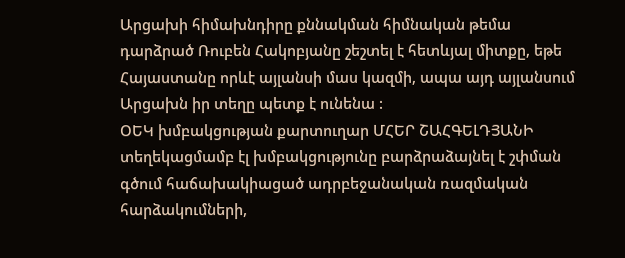Արցախի հիմախնդիրը քննակման հիմնական թեմա դարձրած Ռուբեն Հակոբյանը շեշտել է հետևյալ միտքը, եթե Հայաստանը որևէ այլանսի մաս կազմի, ապա այդ այլանսում Արցախն իր տեղը պետք է ունենա :
ՕԵԿ խմբակցության քարտուղար ՄՀԵՐ ՇԱՀԳԵԼԴՅԱՆԻ տեղեկացմամբ էլ խմբակցությունը բարձրաձայնել է շփման գծում հաճախակիացած ադրբեջանական ռազմական հարձակումների,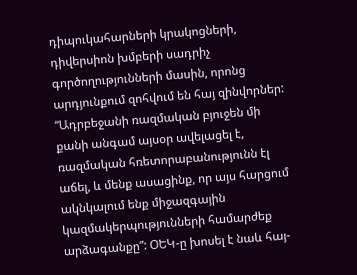դիպուկահարների կրակոցների, դիվերսիոն խմբերի սադրիչ գործողությունների մասին, որոնց արդյունքում զոհվում են հայ զինվորներ: “Ադրբեջանի ռազմական բյուջեն մի քանի անգամ այսօր ավելացել է, ռազմական հռետորաբանությունն էլ աճել, և մենք ասացինք, որ այս հարցում ակնկալում ենք միջազգային կազմակերպությունների համարժեք արձագանքը”: ՕԵԿ-ը խոսել է նաև հայ-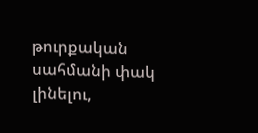թուրքական սահմանի փակ լինելու,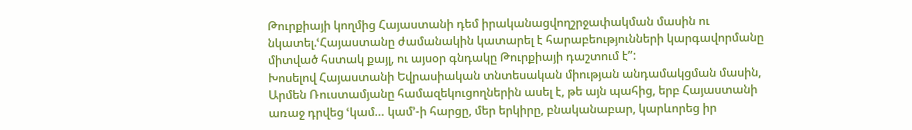Թուրքիայի կողմից Հայաստանի դեմ իրականացվողշրջափակման մասին ու նկատել.ՙՀայաստանը ժամանակին կատարել է հարաբեությունների կարգավորմանը միտված հստակ քայլ, ու այսօր գնդակը Թուրքիայի դաշտում է”:
Խոսելով Հայաստանի Եվրասիական տնտեսական միության անդամակցման մասին, Արմեն Ռուստամյանը համազեկուցողներին ասել է, թե այն պահից, երբ Հայաստանի առաջ դրվեց ՙկամ… կամ՚-ի հարցը, մեր երկիրը, բնականաբար, կարևորեց իր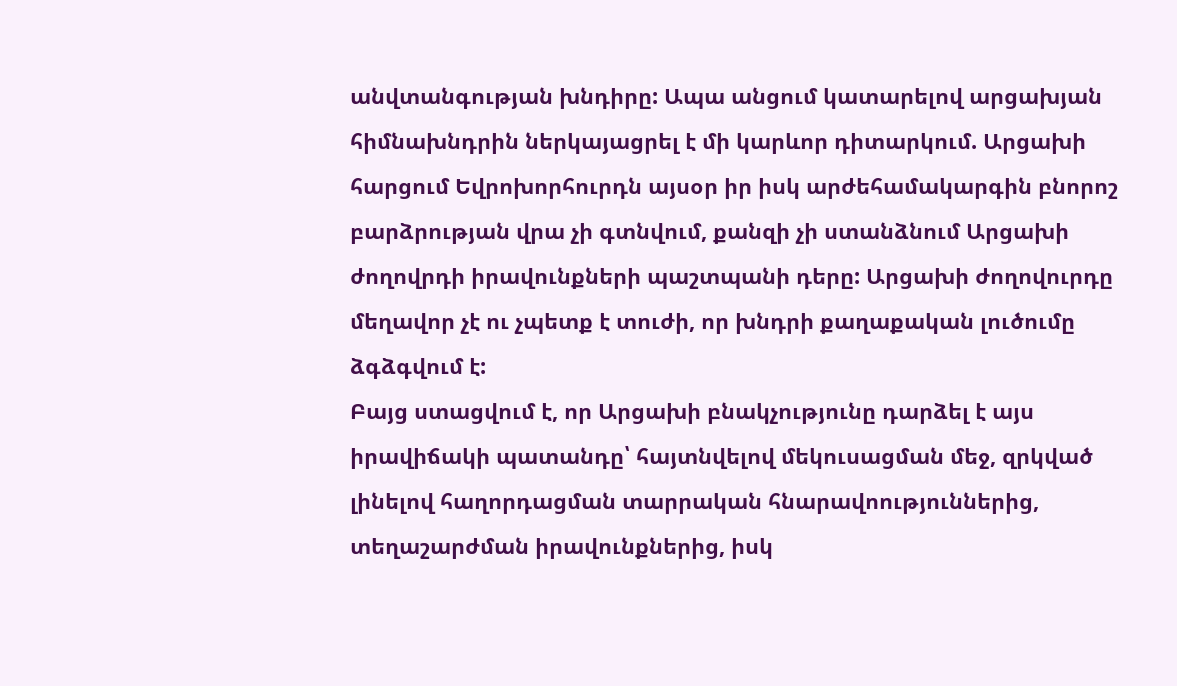անվտանգության խնդիրը: Ապա անցում կատարելով արցախյան հիմնախնդրին ներկայացրել է մի կարևոր դիտարկում. Արցախի հարցում Եվրոխորհուրդն այսօր իր իսկ արժեհամակարգին բնորոշ բարձրության վրա չի գտնվում, քանզի չի ստանձնում Արցախի ժողովրդի իրավունքների պաշտպանի դերը: Արցախի ժողովուրդը մեղավոր չէ ու չպետք է տուժի, որ խնդրի քաղաքական լուծումը ձգձգվում է:
Բայց ստացվում է, որ Արցախի բնակչությունը դարձել է այս իրավիճակի պատանդը՝ հայտնվելով մեկուսացման մեջ, զրկված լինելով հաղորդացման տարրական հնարավոություններից, տեղաշարժման իրավունքներից, իսկ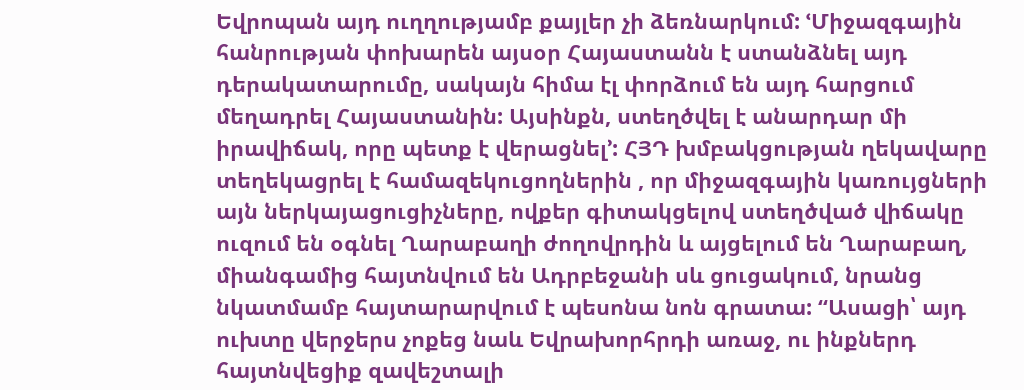Եվրոպան այդ ուղղությամբ քայլեր չի ձեռնարկում: ՙՄիջազգային հանրության փոխարեն այսօր Հայաստանն է ստանձնել այդ դերակատարումը, սակայն հիմա էլ փորձում են այդ հարցում մեղադրել Հայաստանին: Այսինքն, ստեղծվել է անարդար մի իրավիճակ, որը պետք է վերացնել՚: ՀՅԴ խմբակցության ղեկավարը տեղեկացրել է համազեկուցողներին , որ միջազգային կառույցների այն ներկայացուցիչները, ովքեր գիտակցելով ստեղծված վիճակը ուզում են օգնել Ղարաբաղի ժողովրդին և այցելում են Ղարաբաղ, միանգամից հայտնվում են Ադրբեջանի սև ցուցակում, նրանց նկատմամբ հայտարարվում է պեսոնա նոն գրատա: “Ասացի՝ այդ ուխտը վերջերս չոքեց նաև Եվրախորհրդի առաջ, ու ինքներդ հայտնվեցիք զավեշտալի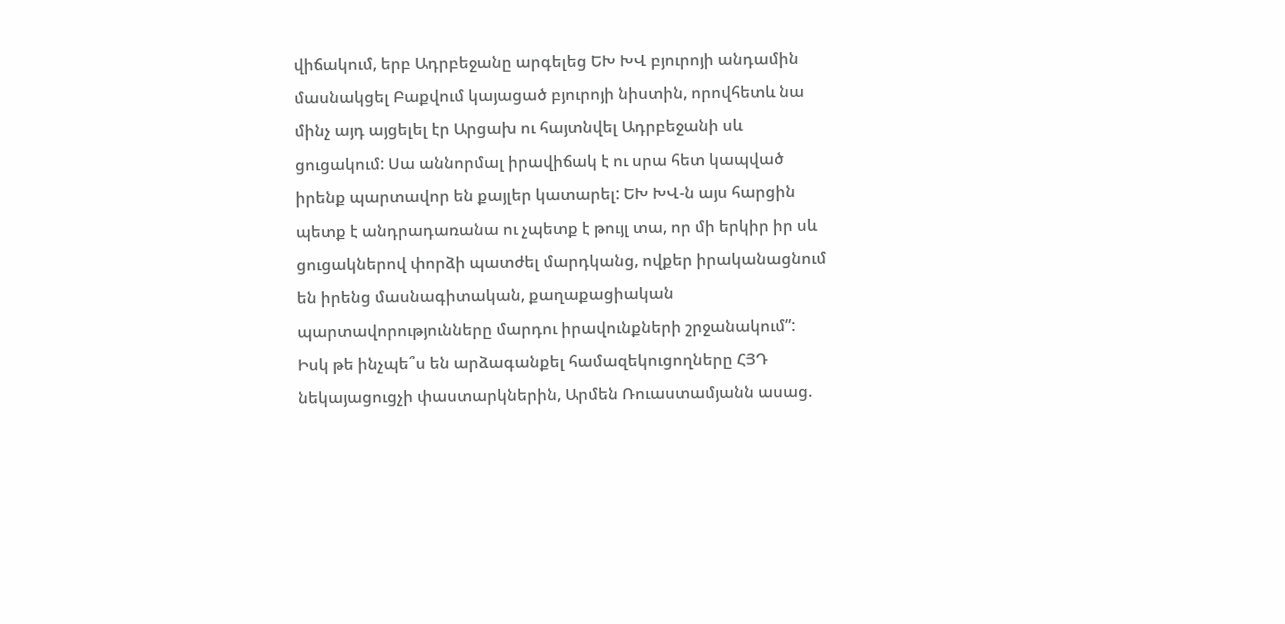վիճակում, երբ Ադրբեջանը արգելեց ԵԽ ԽՎ բյուրոյի անդամին մասնակցել Բաքվում կայացած բյուրոյի նիստին, որովհետև նա մինչ այդ այցելել էր Արցախ ու հայտնվել Ադրբեջանի սև ցուցակում: Սա աննորմալ իրավիճակ է ու սրա հետ կապված իրենք պարտավոր են քայլեր կատարել: ԵԽ ԽՎ-ն այս հարցին պետք է անդրադառանա ու չպետք է թույլ տա, որ մի երկիր իր սև ցուցակներով փորձի պատժել մարդկանց, ովքեր իրականացնում են իրենց մասնագիտական, քաղաքացիական պարտավորությունները մարդու իրավունքների շրջանակում”:
Իսկ թե ինչպե՞ս են արձագանքել համազեկուցողները ՀՅԴ նեկայացուցչի փաստարկներին, Արմեն Ռուաստամյանն ասաց.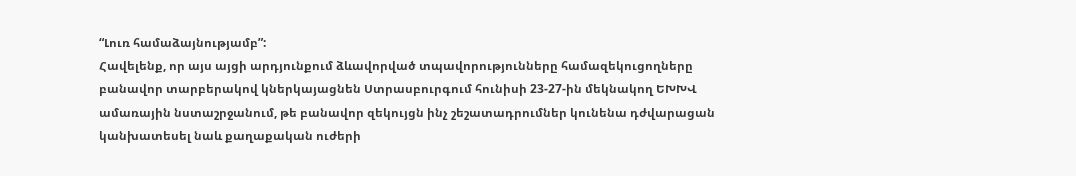“Լուռ համաձայնությամբ”:
Հավելենք, որ այս այցի արդյունքում ձևավորված տպավորությունները համազեկուցողները բանավոր տարբերակով կներկայացնեն Ստրասբուրգում հունիսի 23-27-ին մեկնակող ԵԽԽՎ ամառային նստաշրջանում, թե բանավոր զեկույցն ինչ շեշատադրումներ կունենա դժվարացան կանխատեսել նաև քաղաքական ուժերի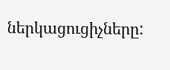ներկացուցիչները: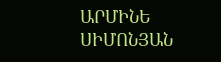ԱՐՄԻՆԵ ՍԻՄՈՆՅԱՆ